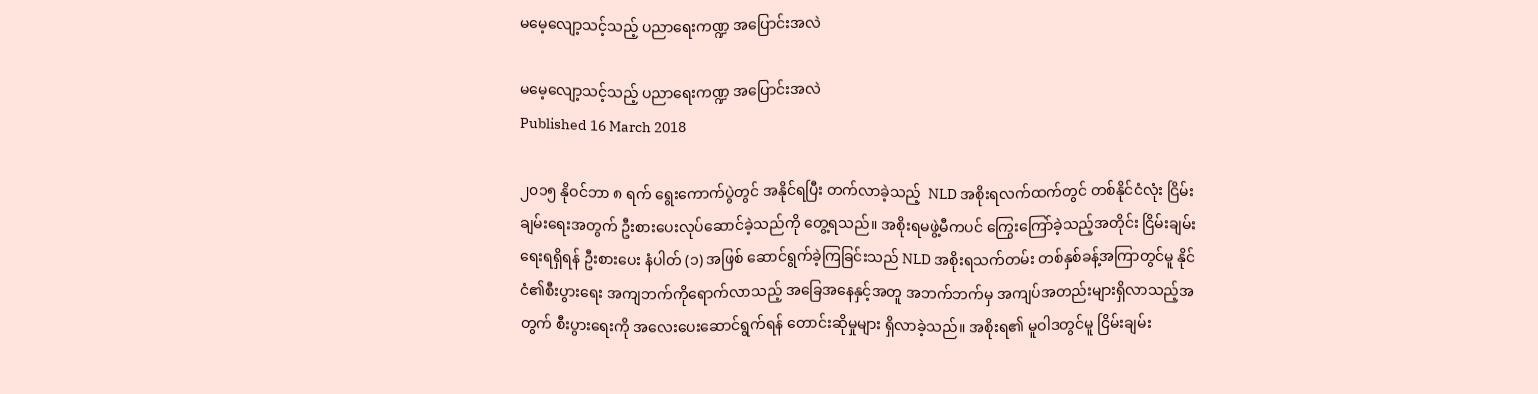မမေ့လျော့သင့်သည့် ပညာရေးကဏ္ဍ အပြောင်းအလဲ

မမေ့လျော့သင့်သည့် ပညာရေးကဏ္ဍ အပြောင်းအလဲ
Published 16 March 2018

၂၀၁၅ နိုဝင်ဘာ ၈ ရက် ရွေးကောက်ပွဲတွင် အနိုင်ရပြီး တက်လာခဲ့သည့်  NLD အစိုးရလက်ထက်တွင် တစ်နိုင်ငံလုံး ငြိမ်းချမ်းရေးအတွက် ဦးစားပေးလုပ်ဆောင်ခဲ့သည်ကို တွေ့ရသည်။ အစိုးရမဖွဲ့မီကပင် ကြွေးကြော်ခဲ့သည့်အတိုင်း ငြိမ်းချမ်းရေးရရှိရန် ဦးစားပေး နံပါတ် (၁) အဖြစ် ဆောင်ရွက်ခဲ့ကြခြင်းသည် NLD အစိုးရသက်တမ်း တစ်နှစ်ခန့်အကြာတွင်မူ နိုင်ငံ၏စီးပွားရေး အကျဘက်ကိုရောက်လာသည့် အခြေအနေနှင့်အတူ အဘက်ဘက်မှ အကျပ်အတည်းများရှိလာသည့်အတွက် စီးပွားရေးကို အလေးပေးဆောင်ရွက်ရန် တောင်းဆိုမှုများ ရှိလာခဲ့သည်။ အစိုးရ၏ မူဝါဒတွင်မူ ငြိမ်းချမ်း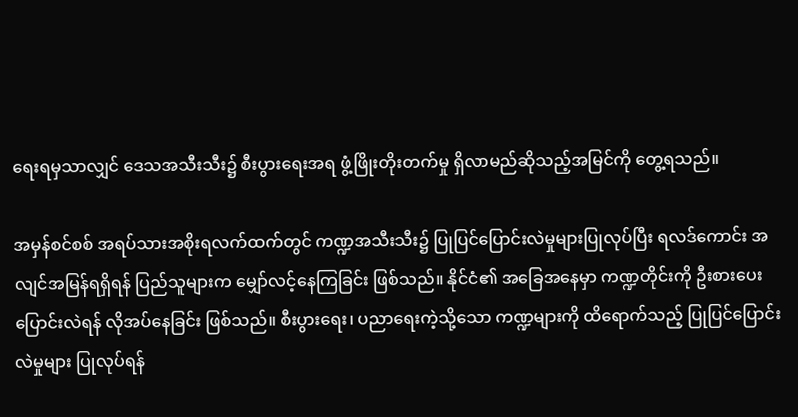ရေးရမှသာလျှင် ဒေသအသီးသီး၌ စီးပွားရေးအရ ဖွံ့ဖြိုးတိုးတက်မှု ရှိလာမည်ဆိုသည့်အမြင်ကို တွေ့ရသည်။

အမှန်စင်စစ် အရပ်သားအစိုးရလက်ထက်တွင် ကဏ္ဍအသီးသီး၌ ပြုပြင်ပြောင်းလဲမှုများပြုလုပ်ပြီး ရလဒ်ကောင်း အလျင်အမြန်ရရှိရန် ပြည်သူများက မျှော်လင့်နေကြခြင်း ဖြစ်သည်။ နိုင်ငံ၏ အခြေအနေမှာ ကဏ္ဍတိုင်းကို ဦးစားပေး ပြောင်းလဲရန် လိုအပ်နေခြင်း ဖြစ်သည်။ စီးပွားရေး၊ ပညာရေးကဲ့သို့သော ကဏ္ဍများကို ထိရောက်သည့် ပြုပြင်ပြောင်းလဲမှုများ ပြုလုပ်ရန်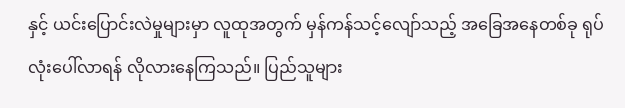နှင့် ယင်းပြောင်းလဲမှုများမှာ လူထုအတွက် မှန်ကန်သင့်လျော်သည့် အခြေအနေတစ်ခု ရုပ်လုံးပေါ်လာရန် လိုလားနေကြသည်။ ပြည်သူများ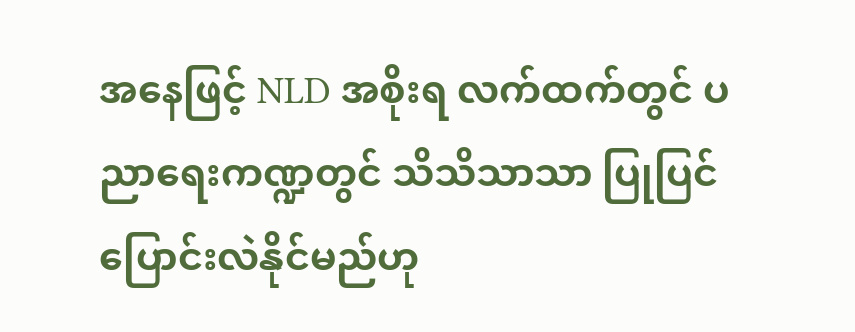အနေဖြင့် NLD အစိုးရ လက်ထက်တွင် ပညာရေးကဏ္ဍတွင် သိသိသာသာ ပြုပြင်ပြောင်းလဲနိုင်မည်ဟု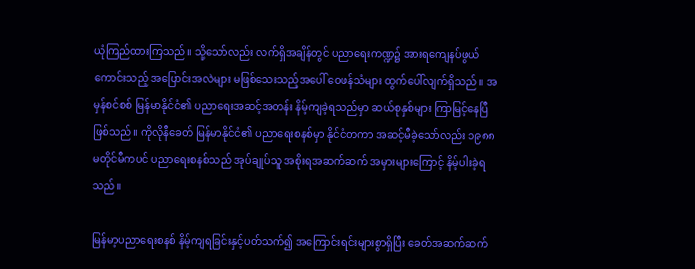ယုံကြည်ထားကြသည်။ သို့သော်လည်း လက်ရှိအချိန်တွင် ပညာရေးကဏ္ဍ၌ အားရကျေနပ်ဖွယ်ကောင်းသည့် အပြောင်းအလဲများ မဖြစ်သေးသည့်အပေါ် ဝေဖန်သံများ ထွက်ပေါ်လျက်ရှိသည်။ အမှန်စင်စစ် မြန်မာနိုင်ငံ၏ ပညာရေးအဆင့်အတန်း နိမ့်ကျခဲ့ရသည်မှာ ဆယ်စုနှစ်များ ကြာမြင့်နေပြီ ဖြစ်သည်။ ကိုလိုနီခေတ် မြန်မာနိုင်ငံ၏ ပညာရေးစနစ်မှာ နိုင်ငံတကာ အဆင့်မီခဲ့သော်လည်း ၁၉၈၈ မတိုင်မီကပင် ပညာရေးစနစ်သည် အုပ်ချုပ်သူ အစိုးရအဆက်ဆက် အမှားများကြောင့် နိမ့်ပါးခဲ့ရသည်။

မြန်မာ့ပညာရေးစနစ် နိမ့်ကျရခြင်းနှင့်ပတ်သက်၍ အကြောင်းရင်းများစွာရှိပြီး ခေတ်အဆက်ဆက်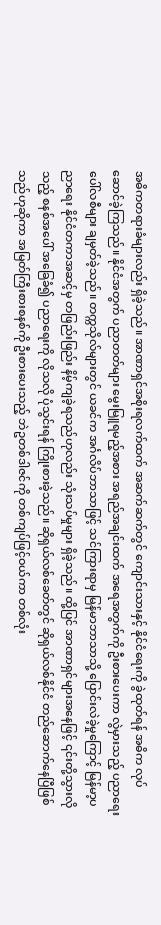အဓိကတရားခံများလည်း ရှိခဲ့သည်။ အာဏာရှင်အစိုးရလက်ထက် အဆက်ဆက်တွင် ကျောင်းသားနှင့် နိုင်ငံရေးကို ခွဲထုတ်ရန် အဓိက လုပ်ဆောင်ခဲ့ကြသည်။ နိုင်ငံအတွက် ပညာတတ်များ မွေးမြူရမည့်အစား အရည်အချင်းထက် အရေအတွက်ကို ဦးစားပေးကာ လွဲမှားသည့် ပညာရေးပေါ်လစီများ ချမှတ်ခဲ့သည်။ တက္ကသိုလ်များတွင် ယခင်က အင်္ဂလိပ်ဘာသာဖြင့် သင်ကြားရာမှ မြန်မာဘာသာသို့ ပြောင်းလဲခဲ့မှုကြောင့် မြန်မာ့ပညာရေး နိုင်ငံတကာအဆင့်မှ တဖြည်းဖြည်း နိမ့်ကျခဲ့ရသည်ဟုလည်း သုံးသပ်မှုများ ရှိခဲ့သည်။ ထို့ပြင် အာဏာရှင်များအနေဖြင့် ၎င်းတို့သွားလိုသည့် စနစ်အပေါ် အခြေခံ၍ ပညာရေးကို လိုသလို ပုံသွင်းရန် ကြိုးစားခဲ့သည်။ ဆိုရှယ်လစ်ခေတ်တွင် ဆိုရှယ်လစ်နိုင်ငံ တည်ဆောက်နေပြီဖြစ်သည်ဟုဆိုကာ အမြတ်ကြီးစားစနစ်ကို ဦးစားပေးသည့် ဘဲဥတစ်ဒါဇင်ကို တစ်ကျပ်ဖြင့်ဝယ်ကာ တစ်လုံး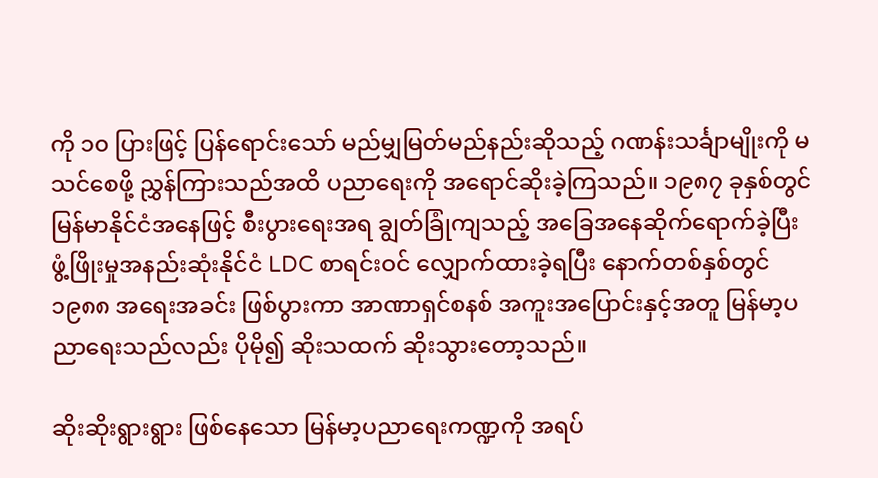ကို ၁၀ ပြားဖြင့် ပြန်ရောင်းသော် မည်မျှမြတ်မည်နည်းဆိုသည့် ဂဏန်းသင်္ချာမျိုးကို မသင်စေဖို့ ညွှန်ကြားသည်အထိ ပညာရေးကို အရောင်ဆိုးခဲ့ကြသည်။ ၁၉၈၇ ခုနှစ်တွင် မြန်မာနိုင်ငံအနေဖြင့် စီးပွားရေးအရ ချွတ်ခြုံကျသည့် အခြေအနေဆိုက်ရောက်ခဲ့ပြီး ဖွံ့ဖြိုးမှုအနည်းဆုံးနိုင်ငံ LDC စာရင်းဝင် လျှောက်ထားခဲ့ရပြီး နောက်တစ်နှစ်တွင် ၁၉၈၈ အရေးအခင်း ဖြစ်ပွားကာ အာဏာရှင်စနစ် အကူးအပြောင်းနှင့်အတူ မြန်မာ့ပညာရေးသည်လည်း ပိုမို၍ ဆိုးသထက် ဆိုးသွားတော့သည်။

ဆိုးဆိုးရွားရွား ဖြစ်နေသော မြန်မာ့ပညာရေးကဏ္ဍကို အရပ်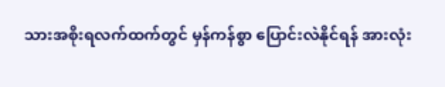သားအစိုးရလက်ထက်တွင် မှန်ကန်စွာ ပြောင်းလဲနိုင်ရန် အားလုံး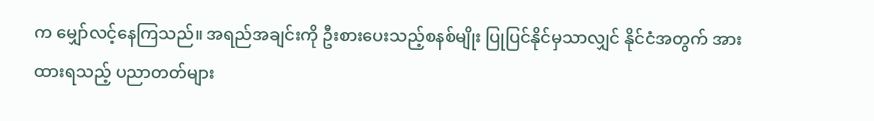က မျှော်လင့်နေကြသည်။ အရည်အချင်းကို ဦးစားပေးသည့်စနစ်မျိုး ပြုပြင်နိုင်မှသာလျှင် နိုင်ငံအတွက် အားထားရသည့် ပညာတတ်များ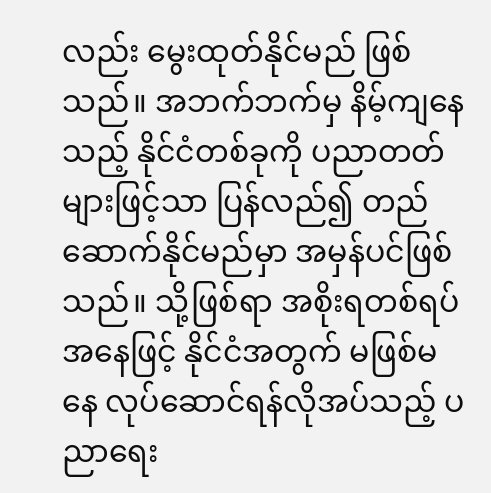လည်း မွေးထုတ်နိုင်မည် ဖြစ်သည်။ အဘက်ဘက်မှ နိမ့်ကျနေသည့် နိုင်ငံတစ်ခုကို ပညာတတ်များဖြင့်သာ ပြန်လည်၍ တည်ဆောက်နိုင်မည်မှာ အမှန်ပင်ဖြစ်သည်။ သို့ဖြစ်ရာ အစိုးရတစ်ရပ်အနေဖြင့် နိုင်ငံအတွက် မဖြစ်မနေ လုပ်ဆောင်ရန်လိုအပ်သည့် ပညာရေး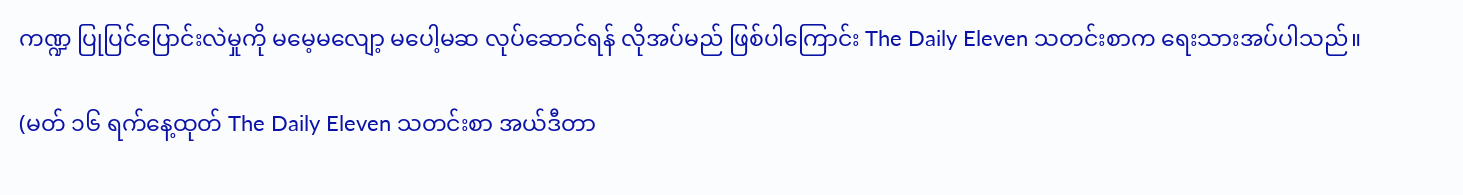ကဏ္ဍ ပြုပြင်ပြောင်းလဲမှုကို မမေ့မလျော့ မပေါ့မဆ လုပ်ဆောင်ရန် လိုအပ်မည် ဖြစ်ပါကြောင်း The Daily Eleven သတင်းစာက ရေးသားအပ်ပါသည်။

(မတ် ၁၆ ရက်နေ့ထုတ် The Daily Eleven သတင်းစာ အယ်ဒီတာ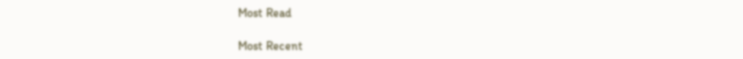Most Read

Most Recent